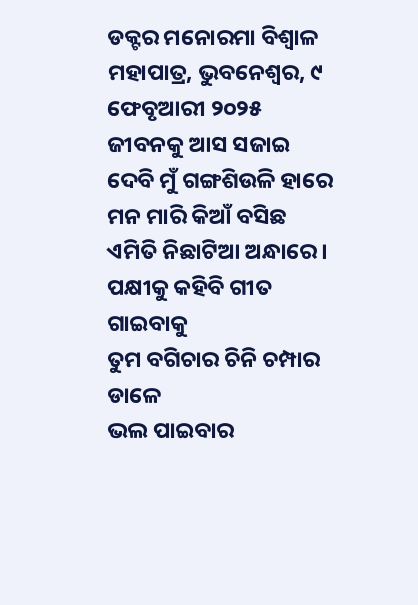ଡକ୍ଟର ମନୋରମା ବିଶ୍ୱାଳ ମହାପାତ୍ର, ଭୁବନେଶ୍ୱର, ୯ ଫେବୃଆରୀ ୨୦୨୫
ଜୀବନକୁ ଆସ ସଜାଇ ଦେବି ମୁଁ ଗଙ୍ଗଶିଉଳି ହାରେ
ମନ ମାରି କିଆଁ ବସିଛ ଏମିତି ନିଛାଟିଆ ଅନ୍ଧାରେ।
ପକ୍ଷୀକୁ କହିବି ଗୀତ ଗାଇବାକୁ
ତୁମ ବଗିଚାର ଚିନି ଚମ୍ପାର ଡାଳେ
ଭଲ ପାଇବାର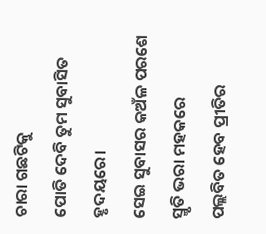ଚାରା ଗଛଟିକୁ
ପୋତି ଦେବି ତୁମ ସୁବାସିତ ହୃଦୟରେ।
ସେଇ ସୁବାସର କଅଁଳ ପରଶେ
ସ୍ମୃତି ଭରା ମହକରେ
ପଲ୍ଲବିତ ହେବ ପ୍ରୀତିର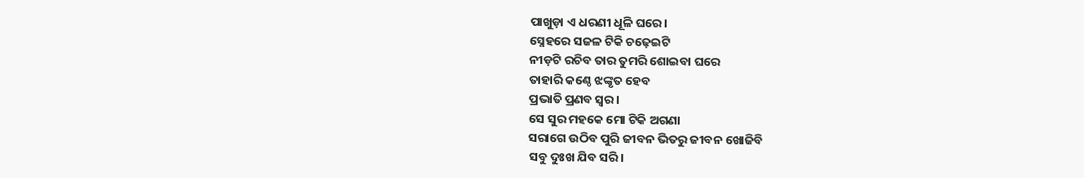ପାଖୁଡ଼ା ଏ ଧରଣୀ ଧୂଳି ଘରେ।
ସ୍ନେହରେ ସଜଳ ଟିକି ଚଢ଼େଇଟି
ନୀଡ଼ଟି ରଚିବ ତାର ତୁମରି ଶୋଇବା ଘରେ
ତାହାରି କଣ୍ଠେ ଝଙ୍କୃତ ହେବ
ପ୍ରଭାତି ପ୍ରଣବ ସ୍ୱର।
ସେ ସୁର ମହକେ ମୋ ଟିକି ଅଗଣା
ସରାଗେ ଉଠିବ ପୁରି ଜୀବନ ଭିତରୁ ଜୀବନ ଖୋଜିବି
ସବୁ ଦୁଃଖ ଯିବ ସରି।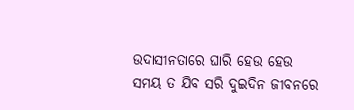ଉଦାସୀନତାରେ ଘାରି ହେଉ ହେଉ
ସମୟ ତ ଯିବ ସରି ଦୁଇଦିନ ଜୀବନରେ